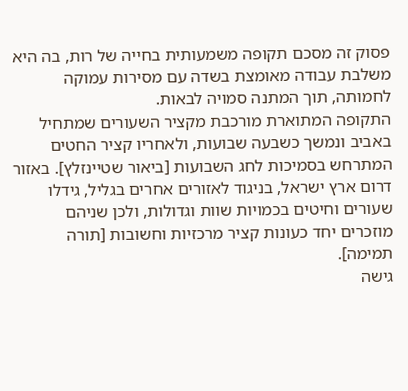פסוק זה מסכם תקופה משמעותית בחייה של רות, בה היא משלבת עבודה מאומצת בשדה עם מסירות עמוקה לחמותה, תוך המתנה סמויה לבאות.
התקופה המתוארת מורכבת מקציר השעורים שמתחיל באביב ונמשך כשבעה שבועות, ולאחריו קציר החטים המתרחש בסמיכות לחג השבועות [ביאור שטיינזלץ]. באזור דרום ארץ ישראל, בניגוד לאזורים אחרים בגליל, גידלו שעורים וחיטים בכמויות שוות וגדולות, ולכן שניהם מוזכרים יחד כעונות קציר מרכזיות וחשובות [תורה תמימה].
גישה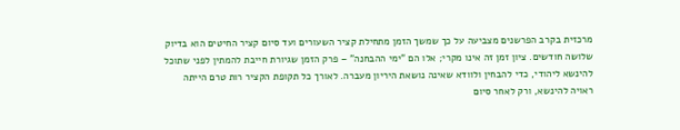מרכזית בקרב הפרשנים מצביעה על כך שמשך הזמן מתחילת קציר השעורים ועד סיום קציר החיטים הוא בדיוק שלושה חודשים. ציון זמן זה אינו מקרי; אלו הם "ימי ההבחנה" – פרק הזמן שגיורת חייבת להמתין לפני שתוכל להינשא ליהודי, כדי להבחין ולוודא שאינה נושאת היריון מעברה. לאורך כל תקופת הקציר רות טרם הייתה ראויה להינשא, ורק לאחר סיום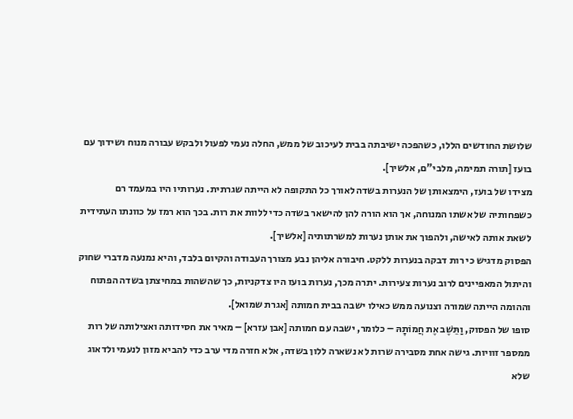שלושת החודשים הללו, כשהפכה ישיבתה בבית לעיכוב של ממש, החלה נעמי לפעול ולבקש עבורה מנוח ושידוך עם בועז [תורה תמימה, מלבי"ם, אלשיך].
מצידו של בועז, הימצאותן של הנערות בשדה לאורך כל התקופה לא הייתה שגרתית. נערותיו היו במעמד רם כשפחותיה של אשתו המנוחה, אך הוא הורה להן להישאר בשדה כדי ללוות את רות. בכך הוא רמז על כוונתו העתידית לשאת אותה לאישה, ולהפוך את אותן נערות למשרתותיה [אלשיך].
הפסוק מדגיש כי רות דבקה בנערות ללקט. חיבורה אליהן נבע מצורך העבודה והקיום בלבד, והיא נמנעה מדברי שחוק והיתול המאפיינים לרוב נערות צעירות. יתרה מכך, נערות בועז היו צדקניות, כך שהשהות במחיצתן בשדה הפתוח וההומה הייתה שמורה וצנועה ממש כאילו ישבה בבית חמותה [אגרת שמואל].
סופו של הפסוק, וַתֵּשֶׁב אֶת חֲמוֹתָהּ – כלומר, ישבה עם חמותה [אבן עזרא] – מאיר את חסידותה ואצילותה של רות ממספר זוויות. גישה אחת מסבירה שרות לא נשארה ללון בשדה, אלא חזרה מדי ערב כדי להביא מזון לנעמי ולדאוג שלא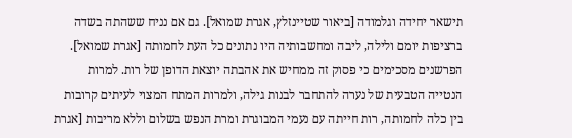תישאר יחידה וגלמודה [ביאור שטיינזלץ, אגרת שמואל]. גם אם נניח ששהתה בשדה ברציפות יומם ולילה, ליבה ומחשבותיה היו נתונים כל העת לחמותה [אגרת שמואל].
הפרשנים מסכימים כי פסוק זה ממחיש את אהבתה יוצאת הדופן של רות. למרות הנטייה הטבעית של נערה להתחבר לבנות גילה, ולמרות המתח המצוי לעיתים קרובות בין כלה לחמותה, רות חייתה עם נעמי המבוגרת ומרת הנפש בשלום וללא מריבות [אגרת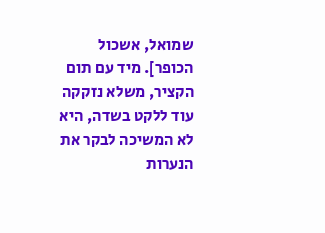שמואל, אשכול הכופר]. מיד עם תום הקציר, משלא נזקקה עוד ללקט בשדה, היא לא המשיכה לבקר את הנערות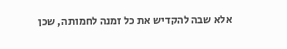אלא שבה להקדיש את כל זמנה לחמותה, שכן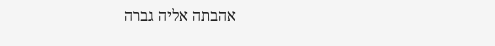אהבתה אליה גברה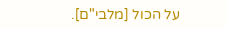על הכול [מלבי"ם].